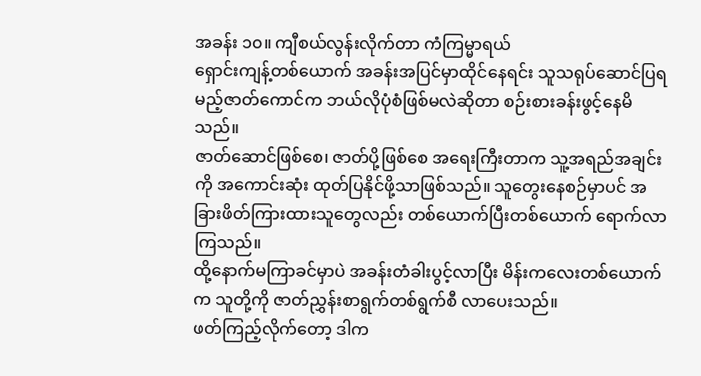အခန်း ၁၀။ ကျီစယ်လွန်းလိုက်တာ ကံကြမ္မာရယ်
ရှောင်းကျန့်တစ်ယောက် အခန်းအပြင်မှာထိုင်နေရင်း သူသရုပ်ဆောင်ပြရမည့်ဇာတ်ကောင်က ဘယ်လိုပုံစံဖြစ်မလဲဆိုတာ စဉ်းစားခန်းဖွင့်နေမိသည်။
ဇာတ်ဆောင်ဖြစ်စေ၊ ဇာတ်ပို့ဖြစ်စေ အရေးကြီးတာက သူ့အရည်အချင်းကို အကောင်းဆုံး ထုတ်ပြနိုင်ဖို့သာဖြစ်သည်။ သူတွေးနေစဉ်မှာပင် အခြားဖိတ်ကြားထားသူတွေလည်း တစ်ယောက်ပြီးတစ်ယောက် ရောက်လာကြသည်။
ထို့နောက်မကြာခင်မှာပဲ အခန်းတံခါးပွင့်လာပြီး မိန်းကလေးတစ်ယောက်က သူတို့ကို ဇာတ်ညွှန်းစာရွက်တစ်ရွက်စီ လာပေးသည်။
ဖတ်ကြည့်လိုက်တော့ ဒါက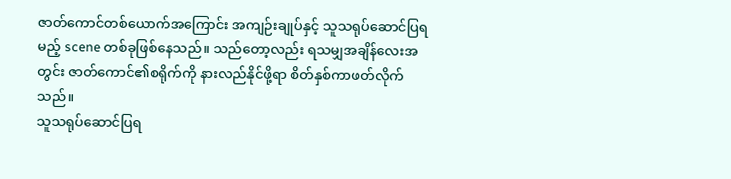ဇာတ်ကောင်တစ်ယောက်အကြောင်း အကျဉ်းချုပ်နှင့် သူသရုပ်ဆောင်ပြရမည့် scene တစ်ခုဖြစ်နေသည်။ သည်တော့လည်း ရသမျှအချိန်လေးအတွင်း ဇာတ်ကောင်၏စရိုက်ကို နားလည်နိုင်ဖို့ရာ စိတ်နှစ်ကာဖတ်လိုက်သည်။
သူသရုပ်ဆောင်ပြရ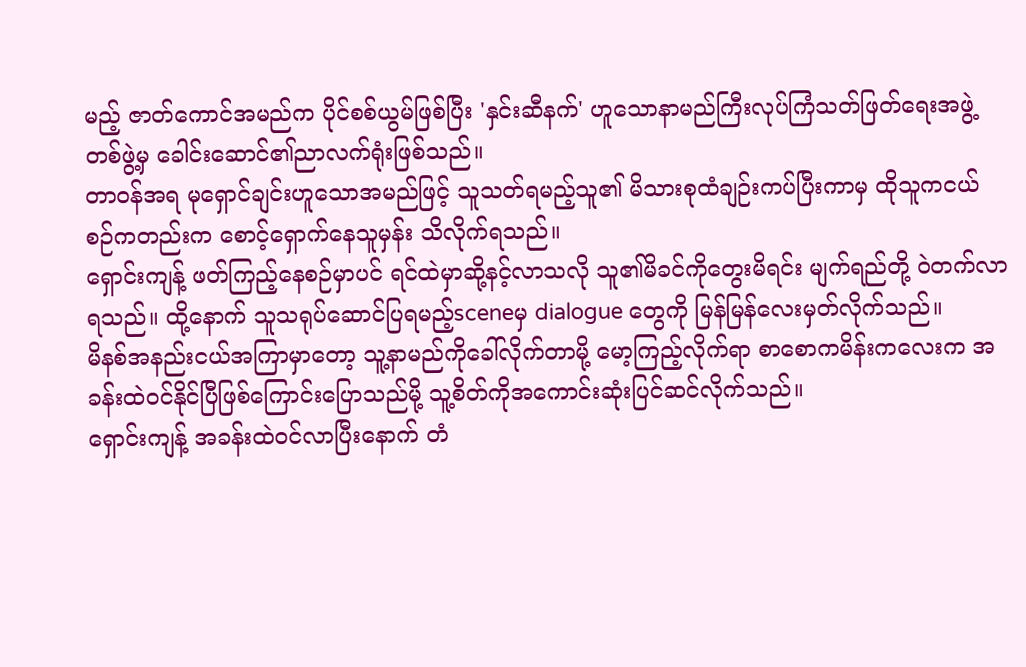မည့် ဇာတ်ကောင်အမည်က ပိုင်စစ်ယွမ်ဖြစ်ပြီး 'နှင်းဆီနက်' ဟူသောနာမည်ကြီးလုပ်ကြံသတ်ဖြတ်ရေးအဖွဲ့တစ်ဖွဲ့မှ ခေါင်းဆောင်၏ညာလက်ရုံးဖြစ်သည်။
တာ၀န်အရ မုရှောင်ချင်းဟူသောအမည်ဖြင့် သူသတ်ရမည့်သူ၏ မိသားစုထံချဉ်းကပ်ပြီးကာမှ ထိုသူကငယ်စဉ်ကတည်းက စောင့်ရှောက်နေသူမှန်း သိလိုက်ရသည်။
ရှောင်းကျန့် ဖတ်ကြည့်နေစဉ်မှာပင် ရင်ထဲမှာဆို့နင့်လာသလို သူ၏မိခင်ကိုတွေးမိရင်း မျက်ရည်တို့ ၀ဲတက်လာရသည်။ ထို့နောက် သူသရုပ်ဆောင်ပြရမည့်sceneမှ dialogue တွေကို မြန်မြန်လေးမှတ်လိုက်သည်။
မိနစ်အနည်းငယ်အကြာမှာတော့ သူ့နာမည်ကိုခေါ်လိုက်တာမို့ မော့ကြည့်လိုက်ရာ စာစောကမိန်းကလေးက အခန်းထဲ၀င်နိုင်ပြီဖြစ်ကြောင်းပြောသည်မို့ သူ့စိတ်ကိုအကောင်းဆုံးပြင်ဆင်လိုက်သည်။
ရှောင်းကျန့် အခန်းထဲ၀င်လာပြီးနောက် တံ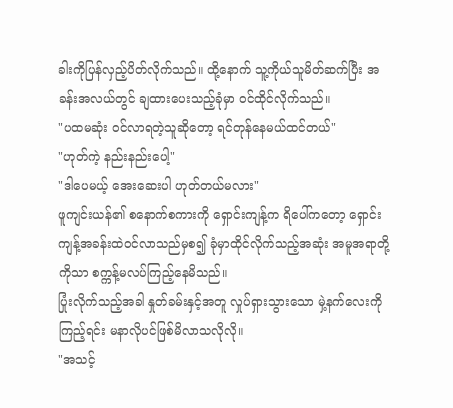ခါးကိုပြန်လှည့်ပိတ်လိုက်သည်။ ထို့နောက် သူ့ကိုယ်သူမိတ်ဆက်ပြီး အခန်းအလယ်တွင် ချထားပေးသည့်ခုံမှာ ၀င်ထိုင်လိုက်သည်။
"ပထမဆုံး ၀င်လာရတဲ့သူဆိုတော့ ရင်တုန်နေမယ်ထင်တယ်"
"ဟုတ်ကဲ့ နည်းနည်းပေါ့"
"ဒါပေမယ့် အေးဆေးပါ ဟုတ်တယ်မလား"
ဖူကျင်းယန်၏ စနောက်စကားကို ရှောင်းကျန့်က ရိပေါ်ကတော့ ရှောင်းကျန့်အခန်းထဲ၀င်လာသည်မှစ၍ ခုံမှာထိုင်လိုက်သည့်အဆုံး အမူအရာတို့ကိုသာ စက္ကန့်မလပ်ကြည့်နေမိသည်။
ပြုံးလိုက်သည့်အခါ နှုတ်ခမ်းနှင့်အတူ လှုပ်ရှားသွားသော မှဲ့နက်လေးကိုကြည့်ရင်း မနာလိုပင်ဖြစ်မိလာသလိုလို။
"အသင့်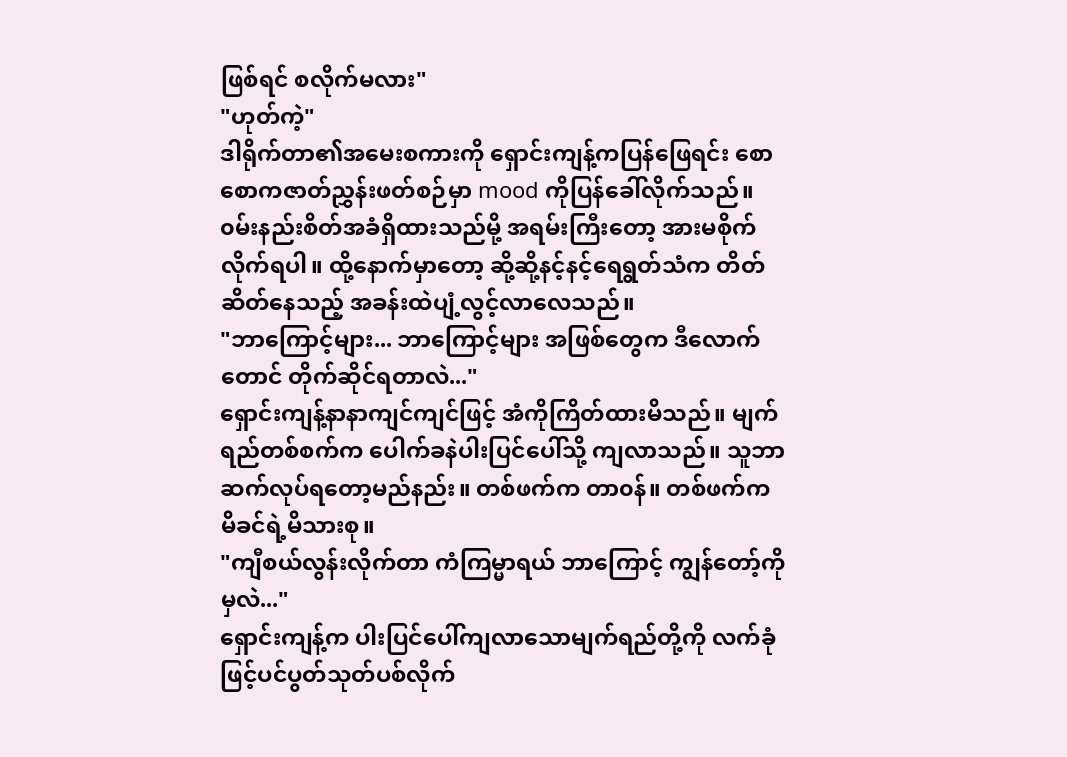ဖြစ်ရင် စလိုက်မလား"
"ဟုတ်ကဲ့"
ဒါရိုက်တာ၏အမေးစကားကို ရှောင်းကျန့်ကပြန်ဖြေရင်း စောစောကဇာတ်ညွှန်းဖတ်စဉ်မှာ mood ကိုပြန်ခေါ်လိုက်သည်။ ၀မ်းနည်းစိတ်အခံရှိထားသည်မို့ အရမ်းကြီးတော့ အားမစိုက်လိုက်ရပါ။ ထို့နောက်မှာတော့ ဆို့ဆို့နင့်နင့်ရေရွတ်သံက တိတ်ဆိတ်နေသည့် အခန်းထဲပျံ့လွင့်လာလေသည်။
"ဘာကြောင့်များ... ဘာကြောင့်များ အဖြစ်တွေက ဒီလောက်တောင် တိုက်ဆိုင်ရတာလဲ..."
ရှောင်းကျန့်နာနာကျင်ကျင်ဖြင့် အံကိုကြိတ်ထားမိသည်။ မျက်ရည်တစ်စက်က ပေါက်ခနဲပါးပြင်ပေါ်သို့ ကျလာသည်။ သူဘာဆက်လုပ်ရတော့မည်နည်း။ တစ်ဖက်က တာ၀န်။ တစ်ဖက်က မိခင်ရဲ့မိသားစု။
"ကျီစယ်လွန်းလိုက်တာ ကံကြမ္မာရယ် ဘာကြောင့် ကျွန်တော့်ကိုမှလဲ..."
ရှောင်းကျန့်က ပါးပြင်ပေါ်ကျလာသောမျက်ရည်တို့ကို လက်ခုံဖြင့်ပင်ပွတ်သုတ်ပစ်လိုက်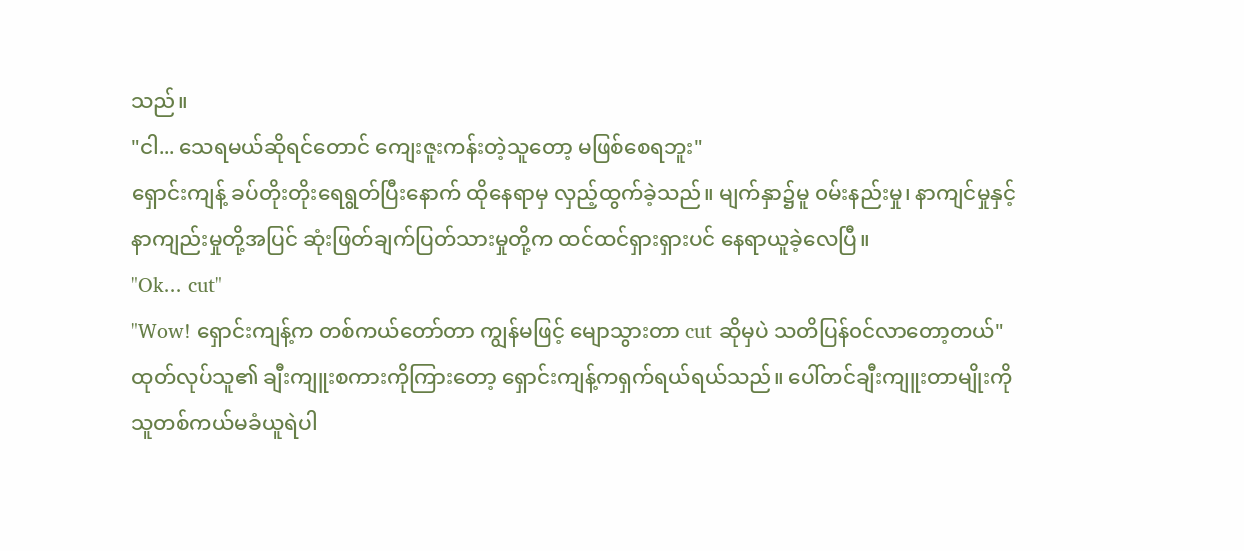သည်။
"ငါ... သေရမယ်ဆိုရင်တောင် ကျေးဇူးကန်းတဲ့သူတော့ မဖြစ်စေရဘူး"
ရှောင်းကျန့် ခပ်တိုးတိုးရေရွတ်ပြီးနောက် ထိုနေရာမှ လှည့်ထွက်ခဲ့သည်။ မျက်နှာ၌မူ ၀မ်းနည်းမှု၊ နာကျင်မှုနှင့်နာကျည်းမှုတို့အပြင် ဆုံးဖြတ်ချက်ပြတ်သားမှုတို့က ထင်ထင်ရှားရှားပင် နေရာယူခဲ့လေပြီ။
"Ok... cut"
"Wow! ရှောင်းကျန့်က တစ်ကယ်တော်တာ ကျွန်မဖြင့် မျောသွားတာ cut ဆိုမှပဲ သတိပြန်၀င်လာတော့တယ်"
ထုတ်လုပ်သူ၏ ချီးကျူးစကားကိုကြားတော့ ရှောင်းကျန့်ကရှက်ရယ်ရယ်သည်။ ပေါ်တင်ချီးကျူးတာမျိုးကို သူတစ်ကယ်မခံယူရဲပါ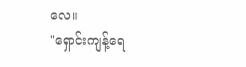လေ။
"ရှောင်းကျန့်ရေ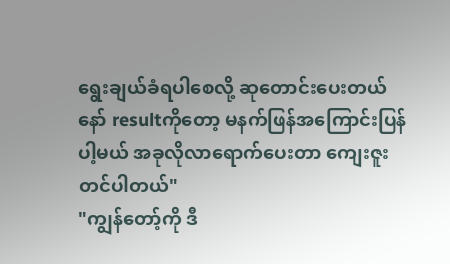ရွေးချယ်ခံရပါစေလို့ ဆုတောင်းပေးတယ်နော် resultကိုတော့ မနက်ဖြန်အကြောင်းပြန်ပါ့မယ် အခုလိုလာရောက်ပေးတာ ကျေးဇူးတင်ပါတယ်"
"ကျွန်တော့်ကို ဒီ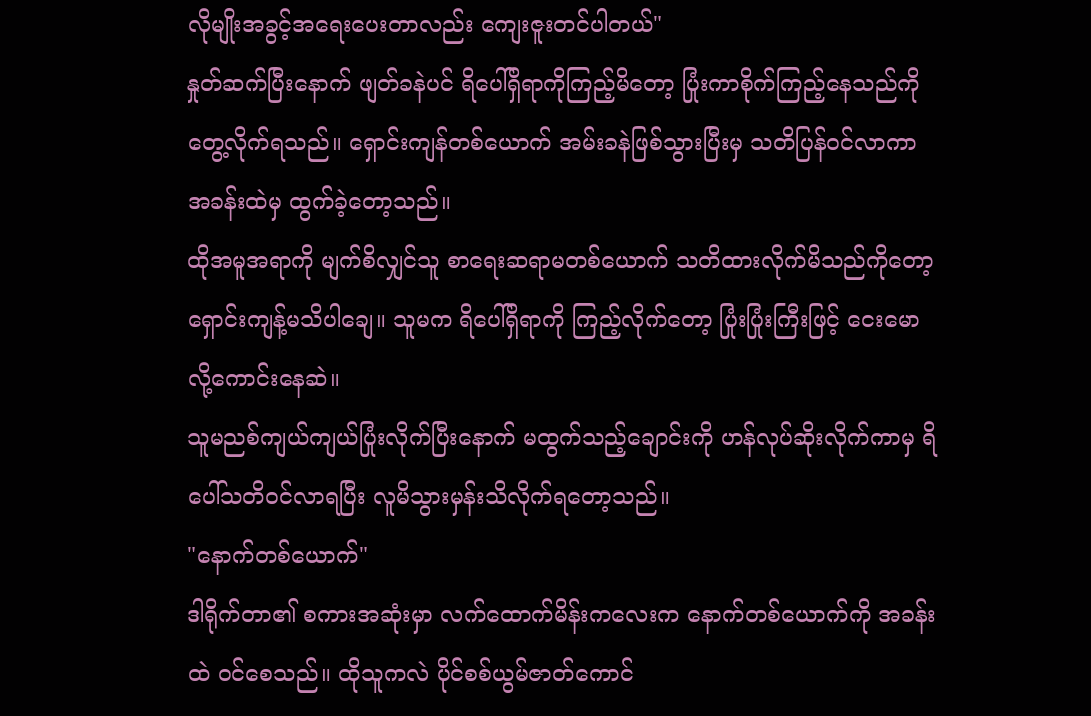လိုမျိုးအခွင့်အရေးပေးတာလည်း ကျေးဇူးတင်ပါတယ်"
နှုတ်ဆက်ပြီးနောက် ဖျတ်ခနဲပင် ရိပေါ်ရှိရာကိုကြည့်မိတော့ ပြုံးကာစိုက်ကြည့်နေသည်ကို တွေ့လိုက်ရသည်။ ရှောင်းကျန်တစ်ယောက် အမ်းခနဲဖြစ်သွားပြီးမှ သတိပြန်၀င်လာကာ အခန်းထဲမှ ထွက်ခဲ့တော့သည်။
ထိုအမူအရာကို မျက်စိလျှင်သူ စာရေးဆရာမတစ်ယောက် သတိထားလိုက်မိသည်ကိုတော့ ရှောင်းကျန့်မသိပါချေ။ သူမက ရိပေါ်ရှိရာကို ကြည့်လိုက်တော့ ပြုံးပြုံးကြီးဖြင့် ငေးမောလို့ကောင်းနေဆဲ။
သူမညစ်ကျယ်ကျယ်ပြုံးလိုက်ပြီးနောက် မထွက်သည့်ချောင်းကို ဟန်လုပ်ဆိုးလိုက်ကာမှ ရိပေါ်သတိ၀င်လာရပြီး လူမိသွားမှန်းသိလိုက်ရတော့သည်။
"နောက်တစ်ယောက်"
ဒါရိုက်တာ၏ စကားအဆုံးမှာ လက်ထောက်မိန်းကလေးက နောက်တစ်ယောက်ကို အခန်းထဲ ၀င်စေသည်။ ထိုသူကလဲ ပိုင်စစ်ယွမ်ဇာတ်ကောင်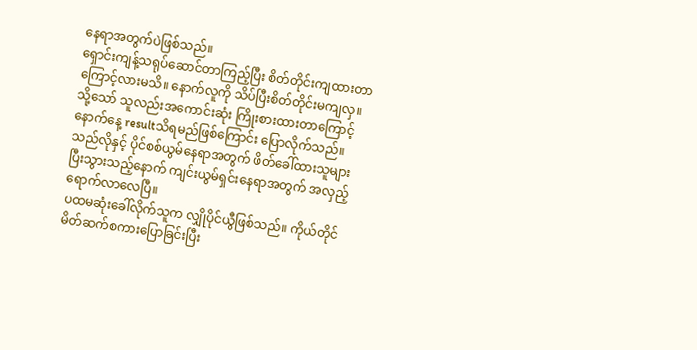နေရာအတွက်ပဲဖြစ်သည်။
ရှောင်းကျန့်သရုပ်ဆောင်တာကြည့်ပြီး စိတ်တိုင်းကျထားတာကြောင့်လားမသိ။ နောက်လူကို သိပ်ပြီးစိတ်တိုင်းမကျလှ။ သို့သော် သူလည်းအကောင်းဆုံး ကြိုးစားထားတာကြောင့် နောက်နေ့ resultသိရမည်ဖြစ်ကြောင်း ပြောလိုက်သည်။သည်လိုနှင့် ပိုင်စစ်ယွမ်နေရာအတွက် ဖိတ်ခေါ်ထားသူများ ပြီးသွားသည့်နောက် ကျင်းယွမ်ရှင်းနေရာအတွက် အလှည့်ရောက်လာလေပြီ။
ပထမဆုံးခေါ်လိုက်သူက လျှိုပိုင်ယွီဖြစ်သည်။ ကိုယ်တိုင်မိတ်ဆက်စကားပြောခြင်းပြီး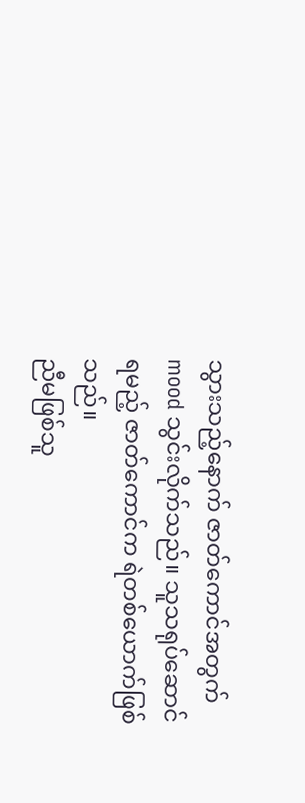သွားသည့်နောက် ဇာတ်ကောင်အတွက် mood သွင်းလိုက်သည်။ သူသရုပ်ဆောင်ရမည့် ဇာတ်ကောင်က ရဲတစ်ယောက်ဖြစ်သည်။
ညီမဖြစ်သူ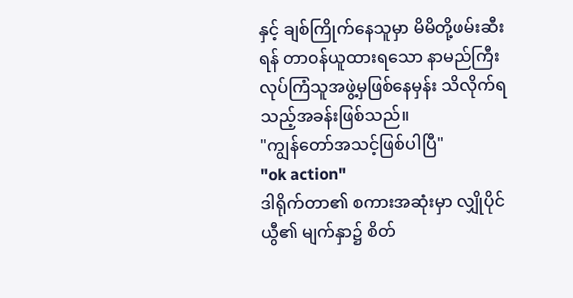နှင့် ချစ်ကြိုက်နေသူမှာ မိမိတို့ဖမ်းဆီးရန် တာ၀န်ယူထားရသော နာမည်ကြီးလုပ်ကြံသူအဖွဲ့မှဖြစ်နေမှန်း သိလိုက်ရသည့်အခန်းဖြစ်သည်။
"ကျွန်တော်အသင့်ဖြစ်ပါပြီ"
"ok action"
ဒါရိုက်တာ၏ စကားအဆုံးမှာ လျှိုပိုင်ယွီ၏ မျက်နှာ၌ စိတ်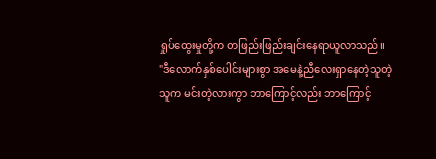ရှုပ်ထွေးမှုတို့က တဖြည်းဖြည်းချင်းနေရာယူလာသည်။
"ဒီလောက်နှစ်ပေါင်းများစွာ အမေနဲ့ညီလေးရှာနေတဲ့သူတဲ့သူက မင်းတဲ့လားကွာ ဘာကြောင့်လည်း ဘာကြောင့်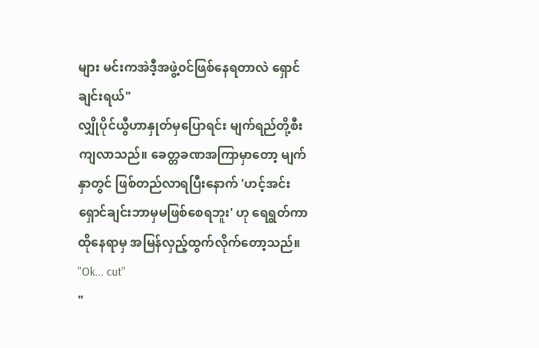များ မင်းကအဲဒီ့အဖွဲ့၀င်ဖြစ်နေရတာလဲ ရှောင်ချင်းရယ်"
လျှိုပိုင်ယွီဟာနှုတ်မှပြောရင်း မျက်ရည်တို့စီးကျလာသည်။ ခေတ္တခဏအကြာမှာတော့ မျက်နှာတွင် ဖြစ်တည်လာရပြီးနောက် 'ဟင့်အင်း ရှောင်ချင်းဘာမှမဖြစ်စေရဘူး' ဟု ရေရွတ်ကာ ထိုနေရာမှ အမြန်လှည့်ထွက်လိုက်တော့သည်။
"Ok... cut"
"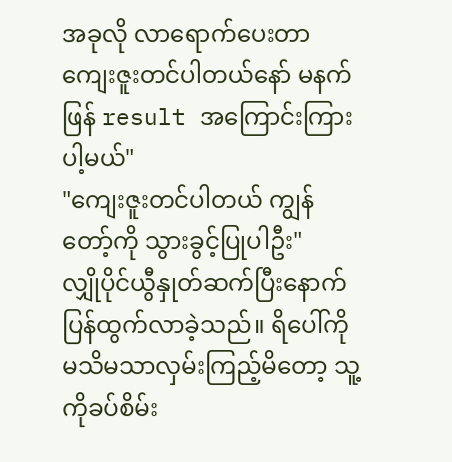အခုလို လာရောက်ပေးတာ ကျေးဇူးတင်ပါတယ်နော် မနက်ဖြန် result အကြောင်းကြားပါ့မယ်"
"ကျေးဇူးတင်ပါတယ် ကျွန်တော့်ကို သွားခွင့်ပြုပါဦး"
လျှိုပိုင်ယွီနှုတ်ဆက်ပြီးနောက် ပြန်ထွက်လာခဲ့သည်။ ရိပေါ်ကိုမသိမသာလှမ်းကြည့်မိတော့ သူ့ကိုခပ်စိမ်း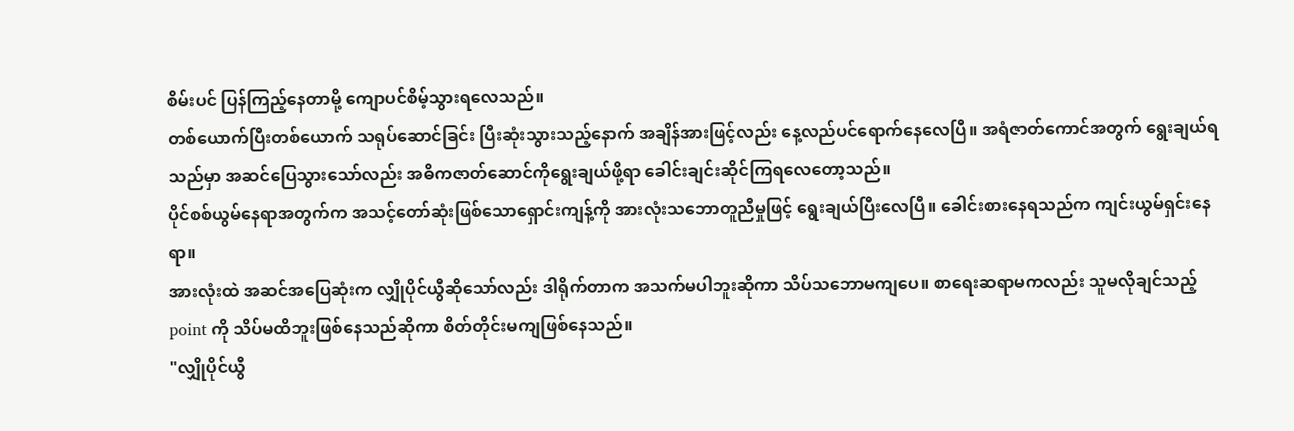စိမ်းပင် ပြန်ကြည့်နေတာမို့ ကျောပင်စိမ့်သွားရလေသည်။
တစ်ယောက်ပြီးတစ်ယောက် သရုပ်ဆောင်ခြင်း ပြီးဆုံးသွားသည့်နောက် အချိန်အားဖြင့်လည်း နေ့လည်ပင်ရောက်နေလေပြီ။ အရံဇာတ်ကောင်အတွက် ရွေးချယ်ရသည်မှာ အဆင်ပြေသွားသော်လည်း အဓိကဇာတ်ဆောင်ကိုရွေးချယ်ဖို့ရာ ခေါင်းချင်းဆိုင်ကြရလေတော့သည်။
ပိုင်စစ်ယွမ်နေရာအတွက်က အသင့်တော်ဆုံးဖြစ်သောရှောင်းကျန့်ကို အားလုံးသဘောတူညီမှုဖြင့် ရွေးချယ်ပြီးလေပြီ။ ခေါင်းစားနေရသည်က ကျင်းယွမ်ရှင်းနေရာ။
အားလုံးထဲ အဆင်အပြေဆုံးက လျှိုပိုင်ယွီဆိုသော်လည်း ဒါရိုက်တာက အသက်မပါဘူးဆိုကာ သိပ်သဘောမကျပေ။ စာရေးဆရာမကလည်း သူမလိုချင်သည့် point ကို သိပ်မထိဘူးဖြစ်နေသည်ဆိုကာ စိတ်တိုင်းမကျဖြစ်နေသည်။
"လျှိုပိုင်ယွီ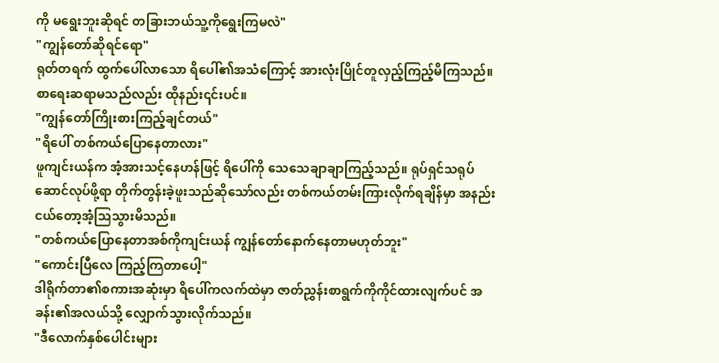ကို မရွေးဘူးဆိုရင် တခြားဘယ်သူ့ကိုရွေးကြမလဲ"
"ကျွန်တော်ဆိုရင်ရော"
ရုတ်တရက် ထွက်ပေါ်လာသော ရိပေါ်၏အသံကြောင့် အားလုံးပြိုင်တူလှည့်ကြည့်မိကြသည်။ စာရေးဆရာမသည်လည်း ထိုနည်း၎င်းပင်။
"ကျွန်တော်ကြိုးစားကြည့်ချင်တယ်"
"ရိပေါ် တစ်ကယ်ပြောနေတာလား"
ဖူကျင်းယန်က အံ့အားသင့်နေဟန်ဖြင့် ရိပေါ်ကို သေသေချာချာကြည့်သည်။ ရုပ်ရှင်သရုပ်ဆောင်လုပ်ဖို့ရာ တိုက်တွန်းခဲ့ဖူးသည်ဆိုသော်လည်း တစ်ကယ်တမ်းကြားလိုက်ရချိန်မှာ အနည်းငယ်တော့အံ့သြသွားမိသည်။
"တစ်ကယ်ပြောနေတာအစ်ကိုကျင်းယန် ကျွန်တော်နောက်နေတာမဟုတ်ဘူး"
"ကောင်းပြီလေ ကြည့်ကြတာပေါ့"
ဒါရိုက်တာ၏စကားအဆုံးမှာ ရိပေါ်ကလက်ထဲမှာ ဇာတ်ညွှန်းစာရွက်ကိုကိုင်ထားလျက်ပင် အခန်း၏အလယ်သို့ လျှောက်သွားလိုက်သည်။
"ဒီလောက်နှစ်ပေါင်းများ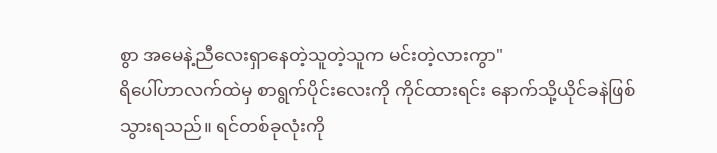စွာ အမေနဲ့ညီလေးရှာနေတဲ့သူတဲ့သူက မင်းတဲ့လားကွာ"
ရိပေါ်ဟာလက်ထဲမှ စာရွက်ပိုင်းလေးကို ကိုင်ထားရင်း နောက်သို့ယိုင်ခနဲဖြစ်သွားရသည်။ ရင်တစ်ခုလုံးကို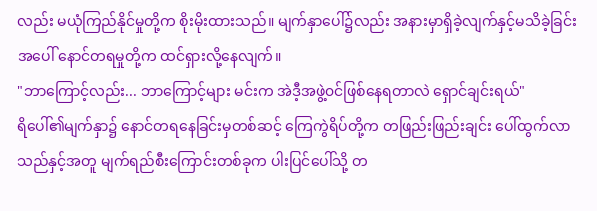လည်း မယုံကြည်နိုင်မှုတို့က စိုးမိုးထားသည်။ မျက်နှာပေါ်၌လည်း အနားမှာရှိခဲ့လျက်နှင့်မသိခဲ့ခြင်းအပေါ် နောင်တရမှုတို့က ထင်ရှားလို့နေလျက်။
"ဘာကြောင့်လည်း... ဘာကြောင့်များ မင်းက အဲဒီ့အဖွဲ့၀င်ဖြစ်နေရတာလဲ ရှောင်ချင်းရယ်"
ရိပေါ်၏မျက်နှာ၌ နောင်တရနေခြင်းမှတစ်ဆင့် ကြေကွဲရိပ်တို့က တဖြည်းဖြည်းချင်း ပေါ်ထွက်လာသည်နှင့်အတူ မျက်ရည်စီးကြောင်းတစ်ခုက ပါးပြင်ပေါ်သို့ တ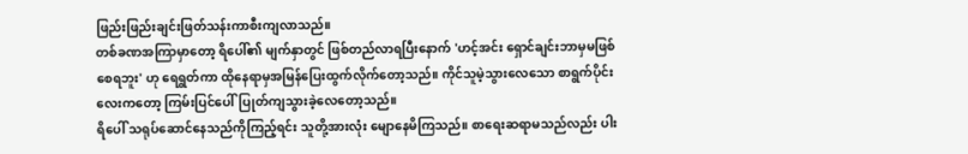ဖြည်းဖြည်းချင်းဖြတ်သန်းကာစီးကျလာသည်။
တစ်ခဏအကြာမှာတော့ ရိပေါ်၏ မျက်နှာတွင် ဖြစ်တည်လာရပြီးနောက် 'ဟင့်အင်း ရှောင်ချင်းဘာမှမဖြစ်စေရဘူး' ဟု ရေရွတ်ကာ ထိုနေရာမှအမြန်ပြေးထွက်လိုက်တော့သည်။ ကိုင်သူမဲ့သွားလေသော စာရွက်ပိုင်းလေးကတော့ ကြမ်းပြင်ပေါ်ပြုတ်ကျသွားခဲ့လေတော့သည်။
ရိပေါ် သရုပ်ဆောင်နေသည်ကိုကြည့်ရင်း သူတို့အားလုံး မျောနေမိကြသည်။ စာရေးဆရာမသည်လည်း ပါး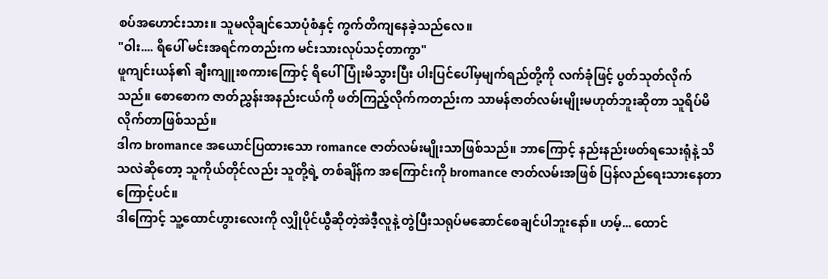စပ်အဟောင်းသား။ သူမလိုချင်သောပုံစံနှင့် ကွက်တိကျနေခဲ့သည်လေ။
"ဝါး.... ရိပေါ် မင်းအရင်ကတည်းက မင်းသားလုပ်သင့်တာကွာ"
ဖူကျင်းယန်၏ ချီးကျူးစကားကြောင့် ရိပေါ်ပြုံးမိသွားပြီး ပါးပြင်ပေါ်မှမျက်ရည်တို့ကို လက်ခုံဖြင့် ပွတ်သုတ်လိုက်သည်။ စောစောက ဇာတ်ညွှန်းအနည်းငယ်ကို ဖတ်ကြည့်လိုက်ကတည်းက သာမန်ဇာတ်လမ်းမျိုးမဟုတ်ဘူးဆိုတာ သူရိပ်မိလိုက်တာဖြစ်သည်။
ဒါက bromance အယောင်ပြထားသော romance ဇာတ်လမ်းမျိုးသာဖြစ်သည်။ ဘာကြောင့် နည်းနည်းဖတ်ရသေးရုံနဲ့ သိသလဲဆိုတော့ သူကိုယ်တိုင်လည်း သူတို့ရဲ့ တစ်ချိန်က အကြောင်းကို bromance ဇာတ်လမ်းအဖြစ် ပြန်လည်ရေးသားနေတာကြောင့်ပင်။
ဒါကြောင့် သူ့ထောင်ဟွားလေးကို လျှိုပိုင်ယွီဆိုတဲ့အဲဒီ့လူနဲ့ တွဲပြီးသရုပ်မဆောင်စေချင်ပါဘူးနော်။ ဟမ့်... ထောင်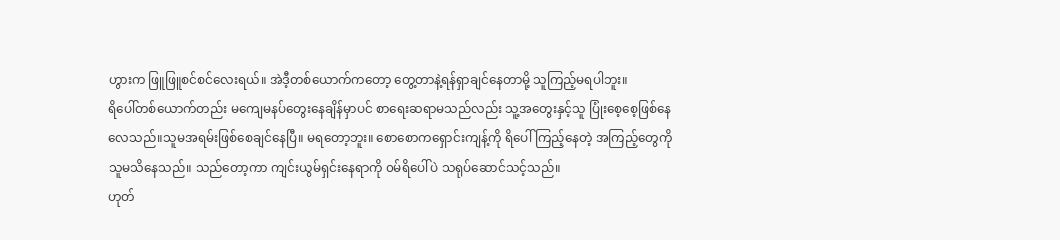ဟွားက ဖြူဖြူစင်စင်လေးရယ်။ အဲဒီ့တစ်ယောက်ကတော့ တွေ့တာနဲ့ရန်ရှာချင်နေတာမို့ သူကြည့်မရပါဘူး။
ရိပေါ်တစ်ယောက်တည်း မကျေမနပ်တွေးနေချိန်မှာပင် စာရေးဆရာမသည်လည်း သူ့အတွေးနှင့်သူ ပြုံးစေ့စေ့ဖြစ်နေလေသည်။သူမအရမ်းဖြစ်စေချင်နေပြီ။ မရတော့ဘူး။ စောစောကရှောင်းကျန့်ကို ရိပေါ်ကြည့်နေတဲ့ အကြည့်တွေကို သူမသိနေသည်။ သည်တော့ကာ ကျင်းယွမ်ရှင်းနေရာကို ၀မ်ရိပေါ်ပဲ သရုပ်ဆောင်သင့်သည်။
ဟုတ်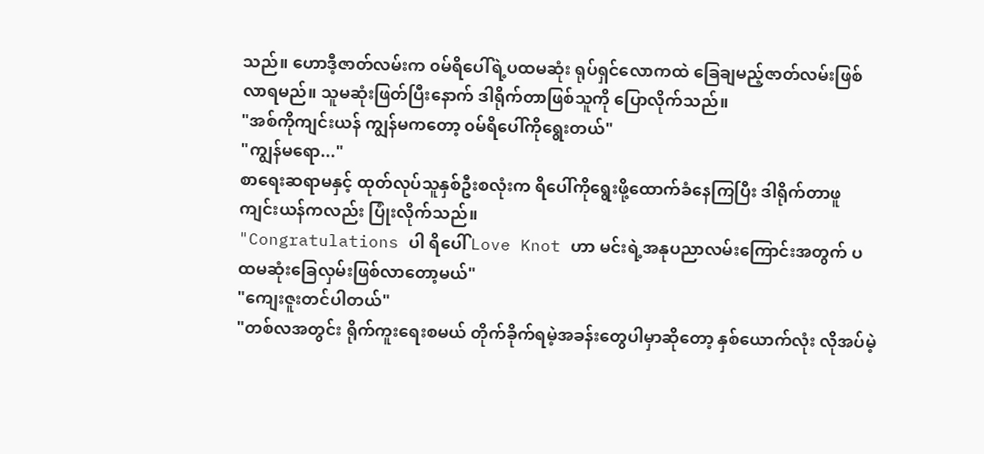သည်။ ဟောဒီ့ဇာတ်လမ်းက ၀မ်ရိပေါ်ရဲ့ပထမဆုံး ရုပ်ရှင်လောကထဲ ခြေချမည့်ဇာတ်လမ်းဖြစ်လာရမည်။ သူမဆုံးဖြတ်ပြီးနောက် ဒါရိုက်တာဖြစ်သူကို ပြောလိုက်သည်။
"အစ်ကိုကျင်းယန် ကျွန်မကတော့ ၀မ်ရိပေါ်ကိုရွေးတယ်"
"ကျွန်မရော..."
စာရေးဆရာမနှင့် ထုတ်လုပ်သူနှစ်ဦးစလုံးက ရိပေါ်ကိုရွေးဖို့ထောက်ခံနေကြပြီး ဒါရိုက်တာဖူကျင်းယန်ကလည်း ပြုံးလိုက်သည်။
"Congratulations ပါ ရိပေါ် Love Knot ဟာ မင်းရဲ့အနုပညာလမ်းကြောင်းအတွက် ပထမဆုံးခြေလှမ်းဖြစ်လာတော့မယ်"
"ကျေးဇူးတင်ပါတယ်"
"တစ်လအတွင်း ရိုက်ကူးရေးစမယ် တိုက်ခိုက်ရမဲ့အခန်းတွေပါမှာဆိုတော့ နှစ်ယောက်လုံး လိုအပ်မဲ့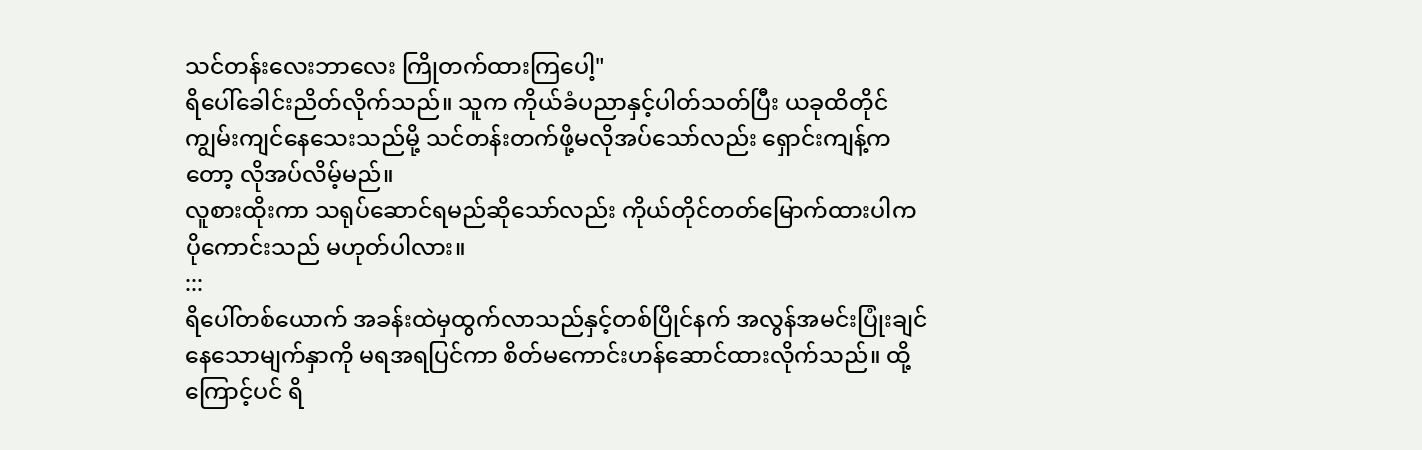သင်တန်းလေးဘာလေး ကြိုတက်ထားကြပေါ့"
ရိပေါ်ခေါင်းညိတ်လိုက်သည်။ သူက ကိုယ်ခံပညာနှင့်ပါတ်သတ်ပြီး ယခုထိတိုင်ကျွမ်းကျင်နေသေးသည်မို့ သင်တန်းတက်ဖို့မလိုအပ်သော်လည်း ရှောင်းကျန့်ကတော့ လိုအပ်လိမ့်မည်။
လူစားထိုးကာ သရုပ်ဆောင်ရမည်ဆိုသော်လည်း ကိုယ်တိုင်တတ်မြောက်ထားပါက ပိုကောင်းသည် မဟုတ်ပါလား။
:::
ရိပေါ်တစ်ယောက် အခန်းထဲမှထွက်လာသည်နှင့်တစ်ပြိုင်နက် အလွန်အမင်းပြုံးချင်နေသောမျက်နှာကို မရအရပြင်ကာ စိတ်မကောင်းဟန်ဆောင်ထားလိုက်သည်။ ထို့ကြောင့်ပင် ရိ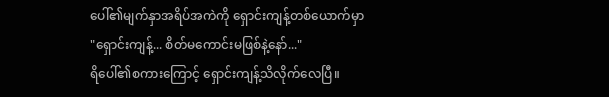ပေါ်၏မျက်နှာအရိပ်အကဲကို ရှောင်းကျန့်တစ်ယောက်မှာ
"ရှောင်းကျန့်... စိတ်မကောင်းမဖြစ်နဲ့နော်..."
ရိပေါ်၏စကားကြောင့် ရှောင်းကျန့်သိလိုက်လေပြီ။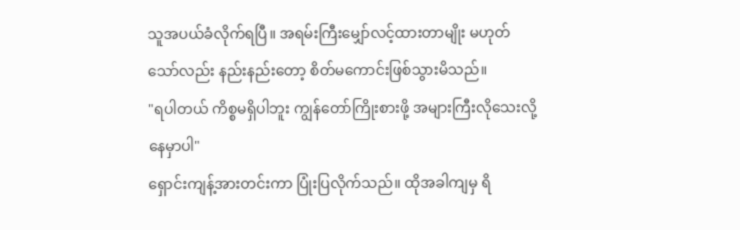သူအပယ်ခံလိုက်ရပြီ။ အရမ်းကြီးမျှော်လင့်ထားတာမျိုး မဟုတ်သော်လည်း နည်းနည်းတော့ စိတ်မကောင်းဖြစ်သွားမိသည်။
"ရပါတယ် ကိစ္စမရှိပါဘူး ကျွန်တော်ကြိုးစားဖို့ အများကြီးလိုသေးလို့နေမှာပါ"
ရှောင်းကျန့်အားတင်းကာ ပြုံးပြလိုက်သည်။ ထိုအခါကျမှ ရိ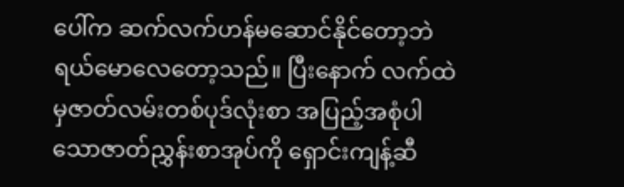ပေါ်က ဆက်လက်ဟန်မဆောင်နိုင်တော့ဘဲ ရယ်မောလေတော့သည်။ ပြီးနောက် လက်ထဲမှဇာတ်လမ်းတစ်ပုဒ်လုံးစာ အပြည့်အစုံပါသောဇာတ်ညွှန်းစာအုပ်ကို ရှောင်းကျန့်ဆီ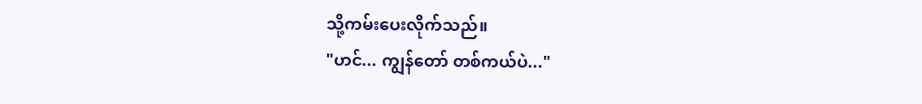သို့ကမ်းပေးလိုက်သည်။
"ဟင်... ကျွန်တော် တစ်ကယ်ပဲ..."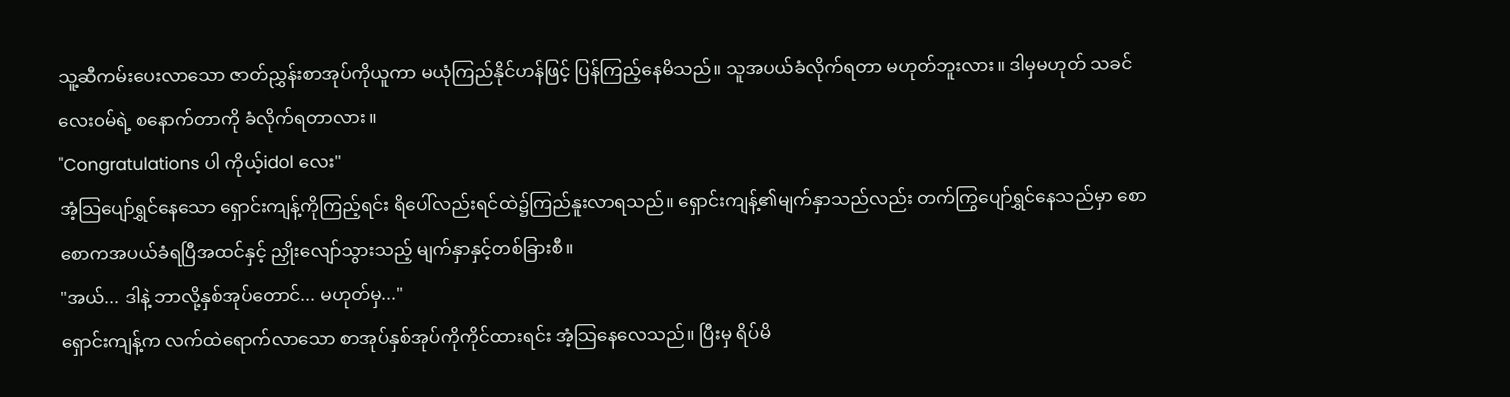သူ့ဆီကမ်းပေးလာသော ဇာတ်ညွှန်းစာအုပ်ကိုယူကာ မယုံကြည်နိုင်ဟန်ဖြင့် ပြန်ကြည့်နေမိသည်။ သူအပယ်ခံလိုက်ရတာ မဟုတ်ဘူးလား။ ဒါမှမဟုတ် သခင်လေး၀မ်ရဲ့ စနောက်တာကို ခံလိုက်ရတာလား။
"Congratulations ပါ ကိုယ့်idol လေး"
အံ့သြပျော်ရွှင်နေသော ရှောင်းကျန့်ကိုကြည့်ရင်း ရိပေါ်လည်းရင်ထဲ၌ကြည်နူးလာရသည်။ ရှောင်းကျန့်၏မျက်နှာသည်လည်း တက်ကြွပျော်ရွှင်နေသည်မှာ စောစောကအပယ်ခံရပြီအထင်နှင့် ညှိုးလျော်သွားသည့် မျက်နှာနှင့်တစ်ခြားစီ။
"အယ်... ဒါနဲ့ ဘာလို့နှစ်အုပ်တောင်... မဟုတ်မှ..."
ရှောင်းကျန့်က လက်ထဲရောက်လာသော စာအုပ်နှစ်အုပ်ကိုကိုင်ထားရင်း အံ့သြနေလေသည်။ ပြီးမှ ရိပ်မိ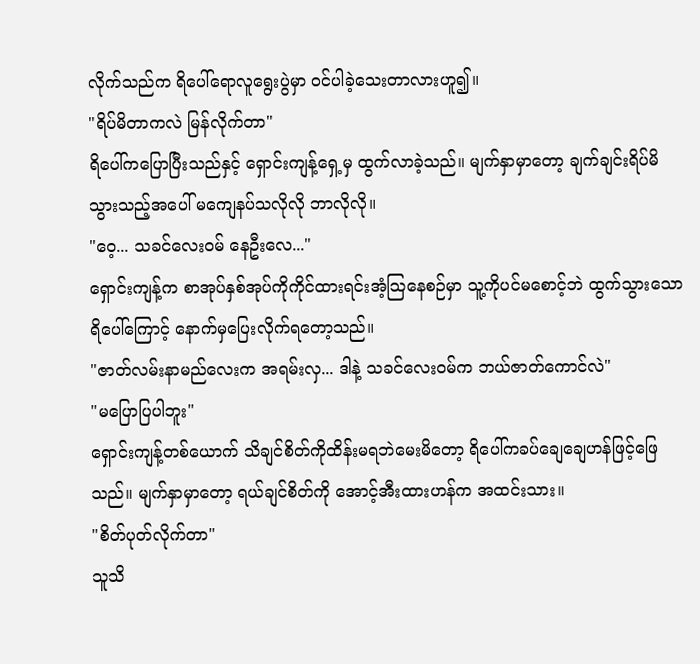လိုက်သည်က ရိပေါ်ရောလူရွေးပွဲမှာ ၀င်ပါခဲ့သေးတာလားဟူ၍။
"ရိပ်မိတာကလဲ မြန်လိုက်တာ"
ရိပေါ်ကပြောပြီးသည်နှင့် ရှောင်းကျန့်ရှေ့မှ ထွက်လာခဲ့သည်။ မျက်နှာမှာတော့ ချက်ချင်းရိပ်မိသွားသည့်အပေါ် မကျေနပ်သလိုလို ဘာလိုလို။
"ဝေ့... သခင်လေး၀မ် နေဦးလေ..."
ရှောင်းကျန့်က စာအုပ်နှစ်အုပ်ကိုကိုင်ထားရင်းအံ့သြနေစဉ်မှာ သူ့ကိုပင်မစောင့်ဘဲ ထွက်သွားသောရိပေါ်ကြောင့် နောက်မှပြေးလိုက်ရတော့သည်။
"ဇာတ်လမ်းနာမည်လေးက အရမ်းလှ... ဒါနဲ့ သခင်လေး၀မ်က ဘယ်ဇာတ်ကောင်လဲ"
"မပြောပြပါဘူး"
ရှောင်းကျန့်တစ်ယောက် သိချင်စိတ်ကိုထိန်းမရဘဲမေးမိတော့ ရိပေါ်ကခပ်ချေချေဟန်ဖြင့်ဖြေသည်။ မျက်နှာမှာတော့ ရယ်ချင်စိတ်ကို အောင့်အီးထားဟန်က အထင်းသား။
"စိတ်ပုတ်လိုက်တာ"
သူသိ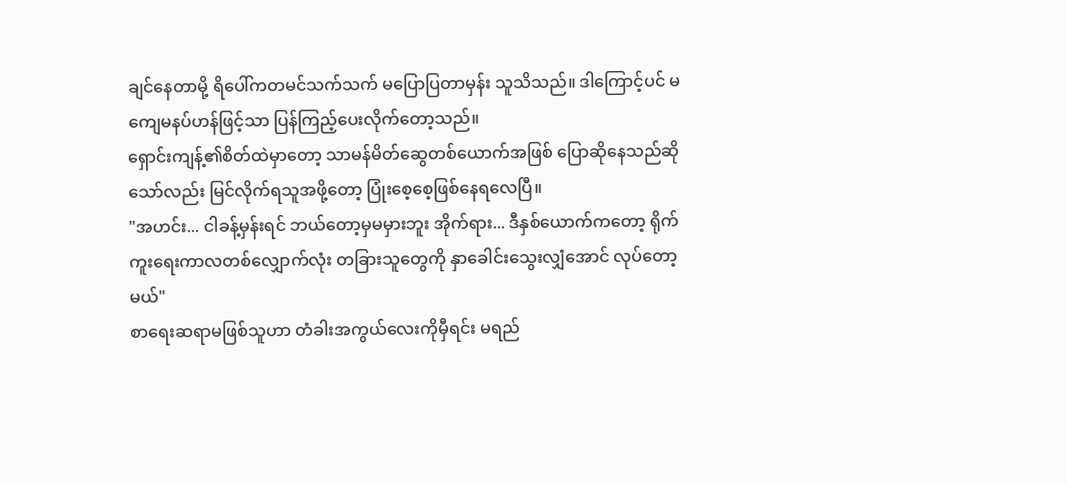ချင်နေတာမို့ ရိပေါ်ကတမင်သက်သက် မပြောပြတာမှန်း သူသိသည်။ ဒါကြောင့်ပင် မကျေမနပ်ဟန်ဖြင့်သာ ပြန်ကြည့်ပေးလိုက်တော့သည်။
ရှောင်းကျန့်၏စိတ်ထဲမှာတော့ သာမန်မိတ်ဆွေတစ်ယောက်အဖြစ် ပြောဆိုနေသည်ဆိုသော်လည်း မြင်လိုက်ရသူအဖို့တော့ ပြုံးစေ့စေ့ဖြစ်နေရလေပြီ။
"အဟင်း... ငါခန့်မှန်းရင် ဘယ်တော့မှမမှားဘူး အိုက်ရား... ဒီနှစ်ယောက်ကတော့ ရိုက်ကူးရေးကာလတစ်လျှောက်လုံး တခြားသူတွေကို နှာခေါင်းသွေးလျှံအောင် လုပ်တော့မယ်"
စာရေးဆရာမဖြစ်သူဟာ တံခါးအကွယ်လေးကိုမှီရင်း မရည်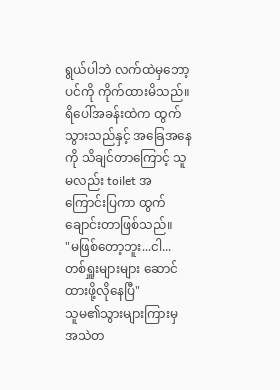ရွယ်ပါဘဲ လက်ထဲမှဘော့ပင်ကို ကိုက်ထားမိသည်။ ရိပေါ်အခန်းထဲက ထွက်သွားသည်နှင့် အခြေအနေကို သိချင်တာကြောင့် သူမလည်း toilet အကြောင်းပြကာ ထွက်ချောင်းတာဖြစ်သည်။
"မဖြစ်တော့ဘူး...ငါ... တစ်ရှူးများများ ဆောင်ထားဖို့လိုနေပြီ"
သူမ၏သွားများကြားမှ အသဲတ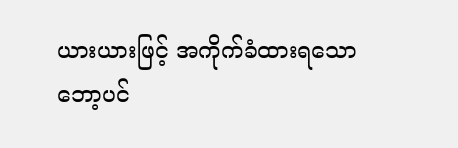ယားယားဖြင့် အကိုက်ခံထားရသော ဘော့ပင်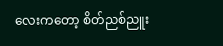လေးကတော့ စိတ်ညစ်ညူး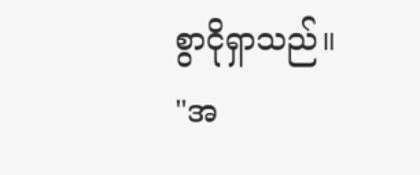စွာငိုရှာသည်။
"အ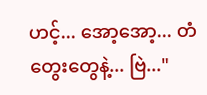ဟင့်... အော့အော့... တံတွေးတွေနဲ့... ဗြဲ..."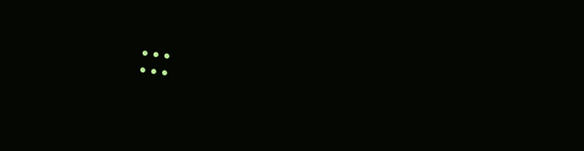:::